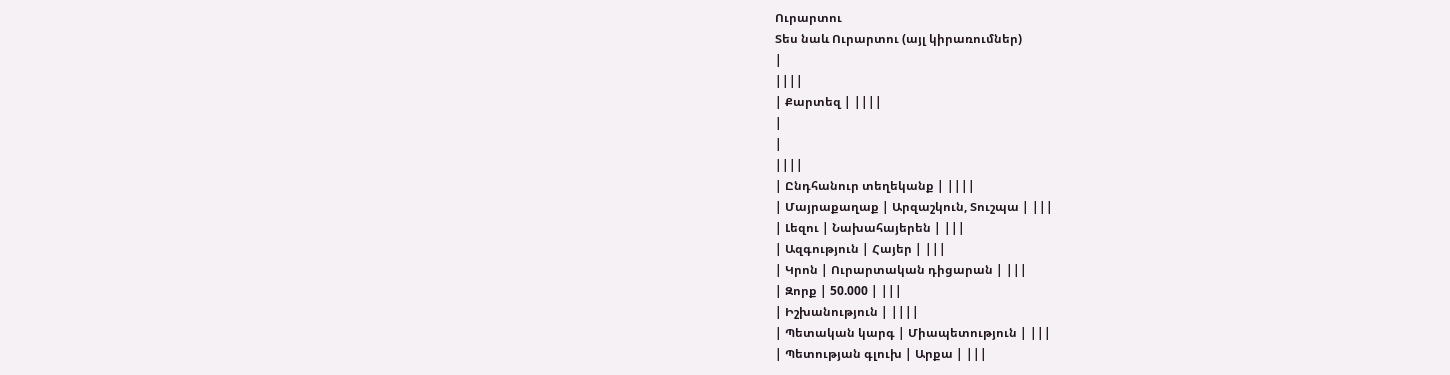Ուրարտու
Տես նաև Ուրարտու (այլ կիրառումներ)
|
||||
| Քարտեզ | ||||
|
|
||||
| Ընդհանուր տեղեկանք | ||||
| Մայրաքաղաք | Արզաշկուն, Տուշպա | |||
| Լեզու | Նախահայերեն | |||
| Ազգություն | Հայեր | |||
| Կրոն | Ուրարտական դիցարան | |||
| Զորք | 50.000 | |||
| Իշխանություն | ||||
| Պետական կարգ | Միապետություն | |||
| Պետության գլուխ | Արքա | |||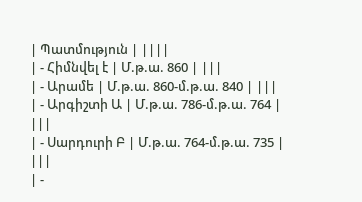| Պատմություն | ||||
| - Հիմնվել է | Մ.թ.ա. 860 | |||
| - Արամե | Մ.թ.ա. 860-մ.թ.ա. 840 | |||
| - Արգիշտի Ա | Մ.թ.ա. 786-մ.թ.ա. 764 | |||
| - Սարդուրի Բ | Մ.թ.ա. 764-մ.թ.ա. 735 | |||
| -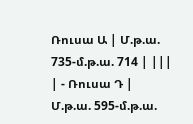Ռուսա Ա | Մ.թ.ա. 735-մ.թ.ա. 714 | |||
| - Ռուսա Դ | Մ.թ.ա. 595-մ.թ.ա.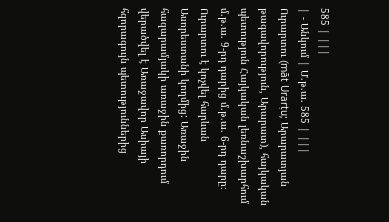585 | |||
| - Անկում | Մ.թ.ա. 585 | |||
Ուրարտու (māt Urarṭu; Արարատյան թագավորություն, Արարատ), հայկական պետություն Հայկական լեռնաշխարհում մ.թ.ա. 9-րդ դարից մ.թ.ա. 6-րդ դարը։ Ուրարտու է կոչվել հարևան Ասորեստանի կողմից: Առաջին հազարամյակի առաջին քառորդում վերածվել է Առաջավոր Ասիայի հզորագույն պետություններից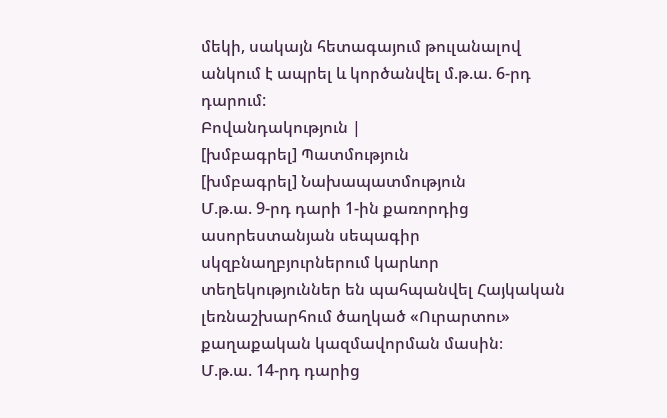մեկի, սակայն հետագայում թուլանալով անկում է ապրել և կործանվել մ.թ.ա. 6-րդ դարում:
Բովանդակություն |
[խմբագրել] Պատմություն
[խմբագրել] Նախապատմություն
Մ.թ.ա. 9-րդ դարի 1-ին քառորդից ասորեստանյան սեպագիր սկզբնաղբյուրներում կարևոր տեղեկություններ են պահպանվել Հայկական լեռնաշխարհում ծաղկած «Ուրարտու» քաղաքական կազմավորման մասին։
Մ.թ.ա. 14-րդ դարից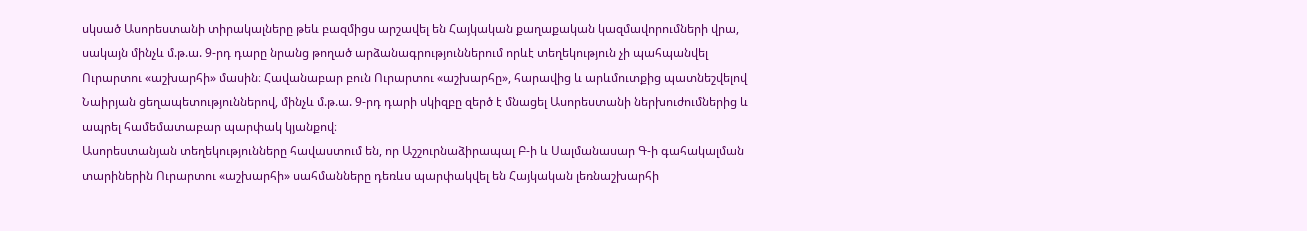սկսած Ասորեստանի տիրակալները թեև բազմիցս արշավել են Հայկական քաղաքական կազմավորումների վրա, սակայն մինչև մ.թ.ա. 9-րդ դարը նրանց թողած արձանագրություններում որևէ տեղեկություն չի պահպանվել Ուրարտու «աշխարհի» մասին։ Հավանաբար բուն Ուրարտու «աշխարհը», հարավից և արևմուտքից պատնեշվելով Նաիրյան ցեղապետություններով, մինչև մ.թ.ա. 9-րդ դարի սկիզբը զերծ է մնացել Ասորեստանի ներխուժումներից և ապրել համեմատաբար պարփակ կյանքով։
Ասորեստանյան տեղեկությունները հավաստում են, որ Աշշուրնաձիրապալ Բ-ի և Սալմանասար Գ-ի գահակալման տարիներին Ուրարտու «աշխարհի» սահմանները դեռևս պարփակվել են Հայկական լեռնաշխարհի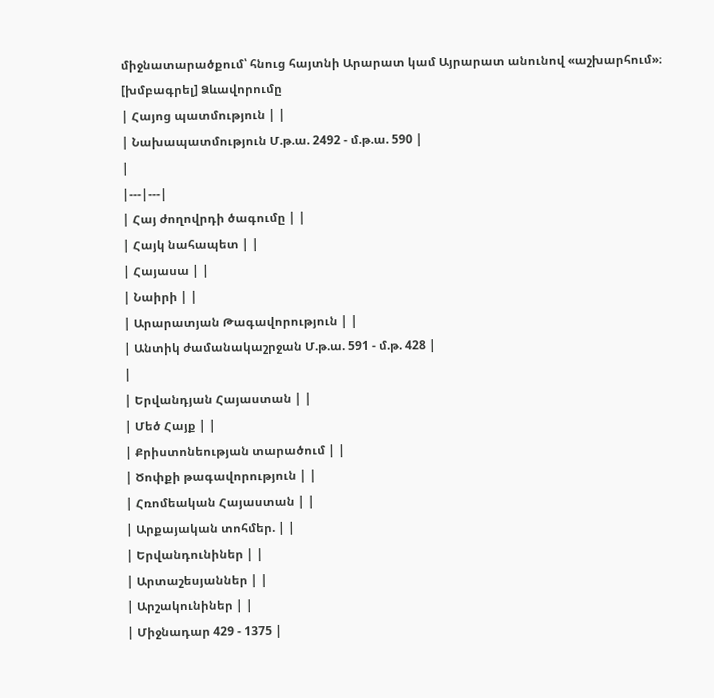միջնատարածքում՝ հնուց հայտնի Արարատ կամ Այրարատ անունով «աշխարհում»։
[խմբագրել] Ձևավորումը
| Հայոց պատմություն | |
| Նախապատմություն Մ.թ.ա. 2492 - մ.թ.ա. 590 |
|
|---|---|
| Հայ ժողովրդի ծագումը | |
| Հայկ նահապետ | |
| Հայասա | |
| Նաիրի | |
| Արարատյան Թագավորություն | |
| Անտիկ ժամանակաշրջան Մ.թ.ա. 591 - մ.թ. 428 |
|
| Երվանդյան Հայաստան | |
| Մեծ Հայք | |
| Քրիստոնեության տարածում | |
| Ծոփքի թագավորություն | |
| Հռոմեական Հայաստան | |
| Արքայական տոհմեր. | |
| Երվանդունիներ | |
| Արտաշեսյաններ | |
| Արշակունիներ | |
| Միջնադար 429 - 1375 |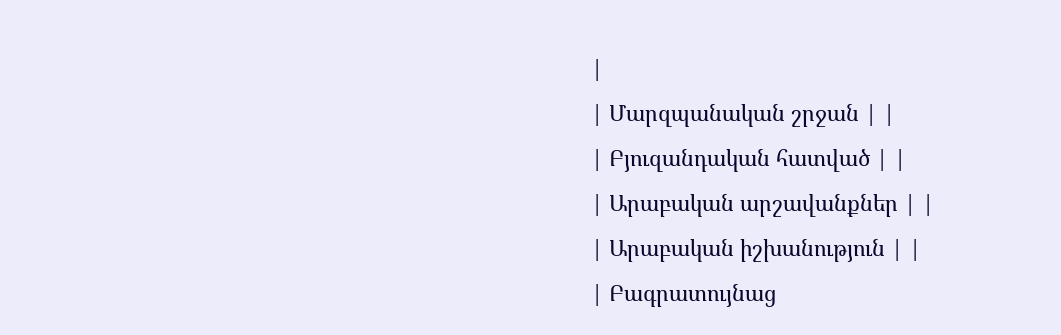|
| Մարզպանական շրջան | |
| Բյուզանդական հատված | |
| Արաբական արշավանքներ | |
| Արաբական իշխանություն | |
| Բագրատույնաց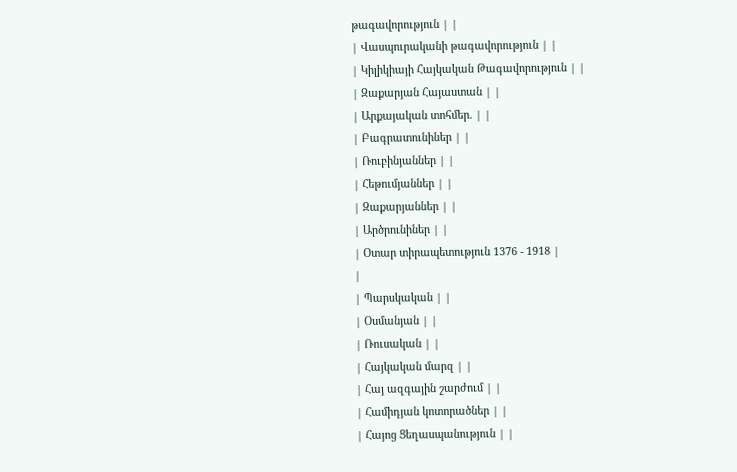թագավորություն | |
| Վասպուրականի թագավորություն | |
| Կիլիկիայի Հայկական Թագավորություն | |
| Զաքարյան Հայաստան | |
| Արքայական տոհմեր. | |
| Բագրատունիներ | |
| Ռուբինյաններ | |
| Հեթումյաններ | |
| Զաքարյաններ | |
| Արծրունիներ | |
| Օտար տիրապետություն 1376 - 1918 |
|
| Պարսկական | |
| Օսմանյան | |
| Ռուսական | |
| Հայկական մարզ | |
| Հայ ազգային շարժում | |
| Համիդյան կոտորածներ | |
| Հայոց Ցեղասպանություն | |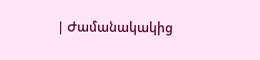| Ժամանակակից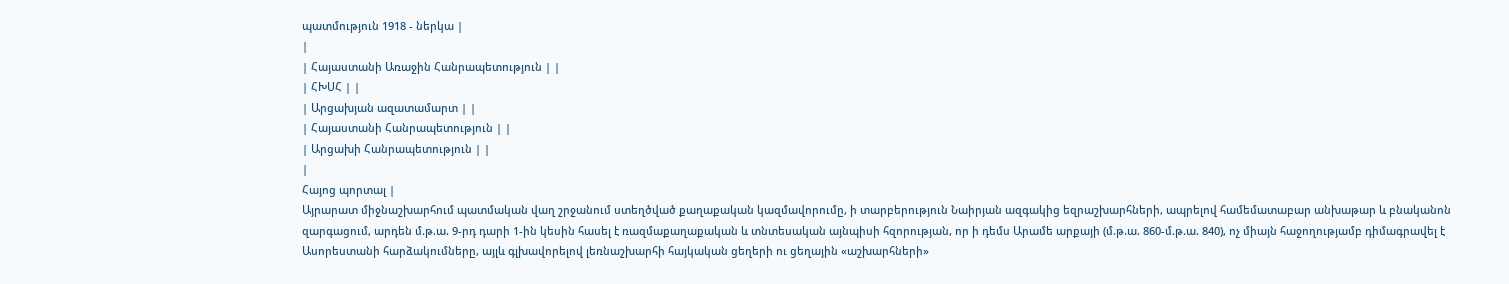պատմություն 1918 - ներկա |
|
| Հայաստանի Առաջին Հանրապետություն | |
| ՀԽՍՀ | |
| Արցախյան ազատամարտ | |
| Հայաստանի Հանրապետություն | |
| Արցախի Հանրապետություն | |
|
Հայոց պորտալ |
Այրարատ միջնաշխարհում պատմական վաղ շրջանում ստեղծված քաղաքական կազմավորումը, ի տարբերություն Նաիրյան ազգակից եզրաշխարհների, ապրելով համեմատաբար անխաթար և բնականոն զարգացում, արդեն մ.թ.ա. 9-րդ դարի 1-ին կեսին հասել է ռազմաքաղաքական և տնտեսական այնպիսի հզորության, որ ի դեմս Արամե արքայի (մ.թ.ա. 860-մ.թ.ա. 840), ոչ միայն հաջողությամբ դիմագրավել է Ասորեստանի հարձակումները, այլև գլխավորելով լեռնաշխարհի հայկական ցեղերի ու ցեղային «աշխարհների»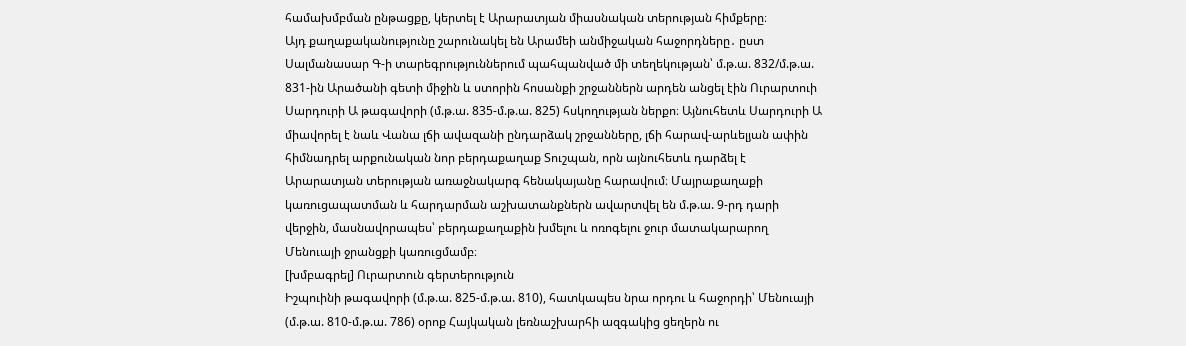համախմբման ընթացքը, կերտել է Արարատյան միասնական տերության հիմքերը։
Այդ քաղաքականությունը շարունակել են Արամեի անմիջական հաջորդները․ ըստ Սալմանասար Գ-ի տարեգրություններում պահպանված մի տեղեկության՝ մ.թ.ա. 832/մ.թ.ա. 831-ին Արածանի գետի միջին և ստորին հոսանքի շրջաններն արդեն անցել էին Ուրարտուի Սարդուրի Ա թագավորի (մ.թ.ա. 835-մ.թ.ա. 825) հսկողության ներքո։ Այնուհետև Սարդուրի Ա միավորել է նաև Վանա լճի ավազանի ընդարձակ շրջանները, լճի հարավ-արևելյան ափին հիմնադրել արքունական նոր բերդաքաղաք Տուշպան, որն այնուհետև դարձել է Արարատյան տերության առաջնակարգ հենակայանը հարավում։ Մայրաքաղաքի կառուցապատման և հարդարման աշխատանքներն ավարտվել են մ.թ.ա. 9-րդ դարի վերջին, մասնավորապես՝ բերդաքաղաքին խմելու և ոռոգելու ջուր մատակարարող Մենուայի ջրանցքի կառուցմամբ։
[խմբագրել] Ուրարտուն գերտերություն
Իշպուինի թագավորի (մ.թ.ա. 825-մ.թ.ա. 810), հատկապես նրա որդու և հաջորդի՝ Մենուայի (մ.թ.ա. 810-մ.թ.ա. 786) օրոք Հայկական լեռնաշխարհի ազգակից ցեղերն ու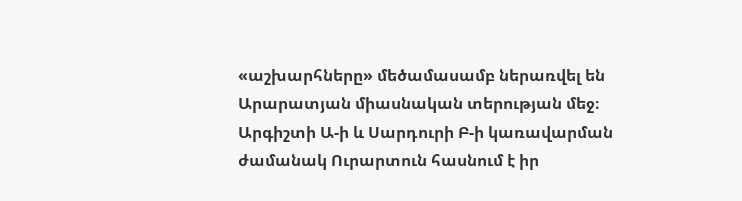«աշխարհները» մեծամասամբ ներառվել են Արարատյան միասնական տերության մեջ։ Արգիշտի Ա-ի և Սարդուրի Բ-ի կառավարման ժամանակ Ուրարտուն հասնում է իր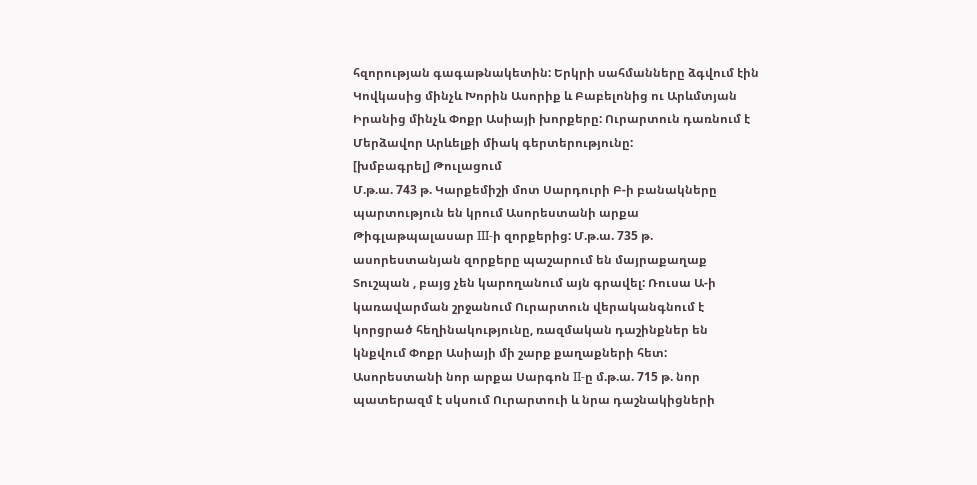հզորության գագաթնակետին: Երկրի սահմանները ձգվում էին Կովկասից մինչև Խորին Ասորիք և Բաբելոնից ու Արևմտյան Իրանից մինչև Փոքր Ասիայի խորքերը: Ուրարտուն դառնում է Մերձավոր Արևելքի միակ գերտերությունը:
[խմբագրել] Թուլացում
Մ.թ.ա. 743 թ. Կարքեմիշի մոտ Սարդուրի Բ-ի բանակները պարտություն են կրում Ասորեստանի արքա Թիգլաթպալասար III-ի զորքերից: Մ.թ.ա. 735 թ. ասորեստանյան զորքերը պաշարում են մայրաքաղաք Տուշպան , բայց չեն կարողանում այն գրավել: Ռուսա Ա-ի կառավարման շրջանում Ուրարտուն վերականգնում է կորցրած հեղինակությունը, ռազմական դաշինքներ են կնքվում Փոքր Ասիայի մի շարք քաղաքների հետ: Ասորեստանի նոր արքա Սարգոն II-ը մ.թ.ա. 715 թ. նոր պատերազմ է սկսում Ուրարտուի և նրա դաշնակիցների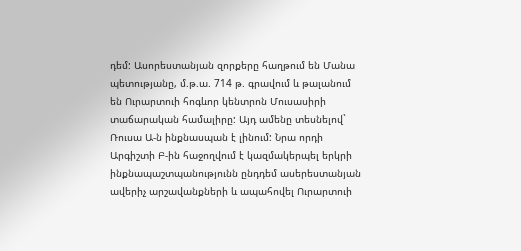դեմ: Ասորեստանյան զորքերը հաղթում են Մանա պետությանը, մ.թ.ա. 714 թ. գրավում և թալանում են Ուրարտուի հոգևոր կենտրոն Մուսասիրի տաճարական համալիրը: Այդ ամենը տեսնելով` Ռուսա Ա-ն ինքնասպան է լինում: Նրա որդի Արգիշտի Բ-ին հաջողվում է կազմակերպել երկրի ինքնապաշտպանությունն ընդդեմ ասերեստանյան ավերիչ արշավանքների և ապահովել Ուրարտուի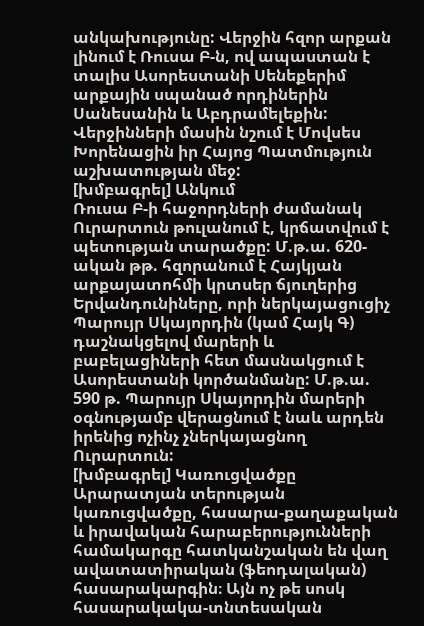անկախությունը: Վերջին հզոր արքան լինում է Ռուսա Բ-ն, ով ապաստան է տալիս Ասորեստանի Սենեքերիմ արքային սպանած որդիներին Սանեսանին և Աբդրամելեքին: Վերջինների մասին նշում է Մովսես Խորենացին իր Հայոց Պատմություն աշխատության մեջ:
[խմբագրել] Անկում
Ռուսա Բ-ի հաջորդների ժամանակ Ուրարտուն թուլանում է, կրճատվում է պետության տարածքը: Մ.թ.ա. 620-ական թթ. հզորանում է Հայկյան արքայատոհմի կրտսեր ճյուղերից Երվանդունիները, որի ներկայացուցիչ Պարույր Սկայորդին (կամ Հայկ Գ) դաշնակցելով մարերի և բաբելացիների հետ մասնակցում է Ասորեստանի կործանմանը: Մ.թ.ա. 590 թ. Պարույր Սկայորդին մարերի օգնությամբ վերացնում է նաև արդեն իրենից ոչինչ չներկայացնող Ուրարտուն:
[խմբագրել] Կառուցվածքը
Արարատյան տերության կառուցվածքը, հասարա-քաղաքական և իրավական հարաբերությունների համակարգը հատկանշական են վաղ ավատատիրական (ֆեոդալական) հասարակարգին։ Այն ոչ թե սոսկ հասարակակա-տնտեսական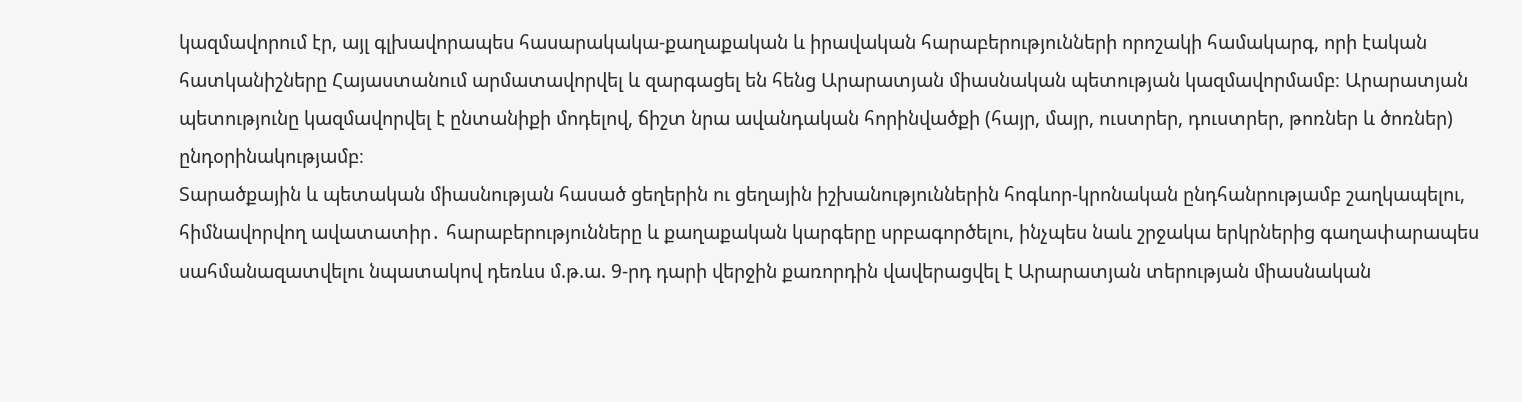կազմավորում էր, այլ գլխավորապես հասարակակա-քաղաքական և իրավական հարաբերությունների որոշակի համակարգ, որի էական հատկանիշները Հայաստանում արմատավորվել և զարգացել են հենց Արարատյան միասնական պետության կազմավորմամբ։ Արարատյան պետությունը կազմավորվել է ընտանիքի մոդելով, ճիշտ նրա ավանդական հորինվածքի (հայր, մայր, ուստրեր, դուստրեր, թոռներ և ծոռներ) ընդօրինակությամբ։
Տարածքային և պետական միասնության հասած ցեղերին ու ցեղային իշխանություններին հոգևոր-կրոնական ընդհանրությամբ շաղկապելու, հիմնավորվող ավատատիր․ հարաբերությունները և քաղաքական կարգերը սրբագործելու, ինչպես նաև շրջակա երկրներից գաղափարապես սահմանազատվելու նպատակով դեռևս մ.թ.ա. 9-րդ դարի վերջին քառորդին վավերացվել է Արարատյան տերության միասնական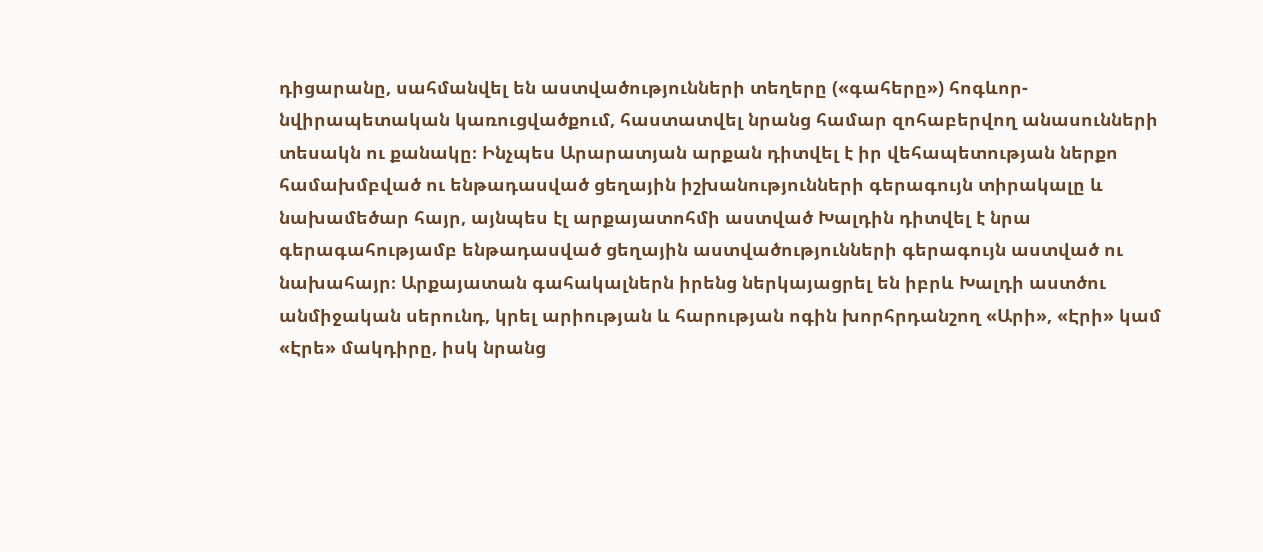դիցարանը, սահմանվել են աստվածությունների տեղերը («գահերը») հոգևոր-նվիրապետական կառուցվածքում, հաստատվել նրանց համար զոհաբերվող անասունների տեսակն ու քանակը։ Ինչպես Արարատյան արքան դիտվել է իր վեհապետության ներքո համախմբված ու ենթադասված ցեղային իշխանությունների գերագույն տիրակալը և նախամեծար հայր, այնպես էլ արքայատոհմի աստված Խալդին դիտվել է նրա գերագահությամբ ենթադասված ցեղային աստվածությունների գերագույն աստված ու նախահայր։ Արքայատան գահակալներն իրենց ներկայացրել են իբրև Խալդի աստծու անմիջական սերունդ, կրել արիության և հարության ոգին խորհրդանշող «Արի», «Էրի» կամ «Էրե» մակդիրը, իսկ նրանց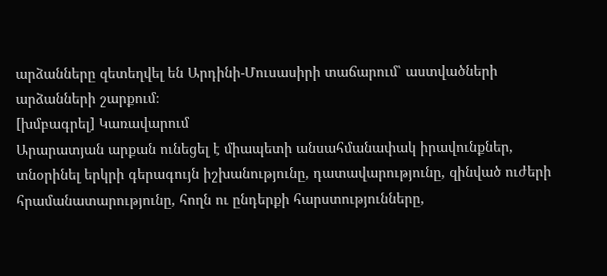արձանները զետեղվել են Արդինի-Մուսասիրի տաճարում՝ աստվածների արձանների շարքում։
[խմբագրել] Կառավարում
Արարատյան արքան ունեցել է միապետի անսահմանափակ իրավունքներ, տնօրինել երկրի գերագույն իշխանությունը, դատավարությունը, զինված ուժերի հրամանատարությունը, հողն ու ընդերքի հարստությունները,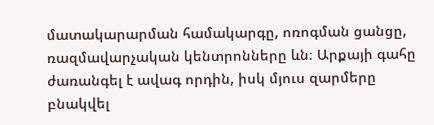մատակարարման համակարգը, ոռոգման ցանցը, ռազմավարչական կենտրոնները ևն։ Արքայի գահը ժառանգել է ավագ որդին, իսկ մյուս զարմերը բնակվել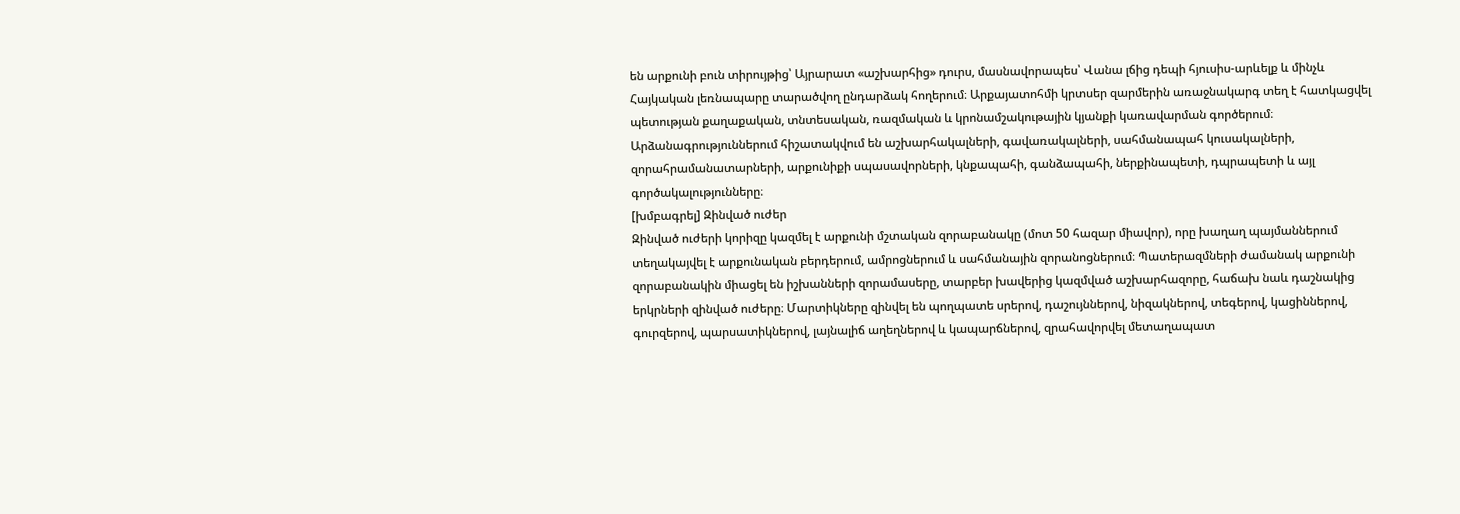են արքունի բուն տիրույթից՝ Այրարատ «աշխարհից» դուրս, մասնավորապես՝ Վանա լճից դեպի հյուսիս-արևելք և մինչև Հայկական լեռնապարը տարածվող ընդարձակ հողերում։ Արքայատոհմի կրտսեր զարմերին առաջնակարգ տեղ է հատկացվել պետության քաղաքական, տնտեսական, ռազմական և կրոնամշակութային կյանքի կառավարման գործերում։ Արձանագրություններում հիշատակվում են աշխարհակալների, գավառակալների, սահմանապահ կուսակալների, զորահրամանատարների, արքունիքի սպասավորների, կնքապահի, գանձապահի, ներքինապետի, դպրապետի և այլ գործակալությունները։
[խմբագրել] Զինված ուժեր
Զինված ուժերի կորիզը կազմել է արքունի մշտական զորաբանակը (մոտ 50 հազար միավոր), որը խաղաղ պայմաններում տեղակայվել է արքունական բերդերում, ամրոցներում և սահմանային զորանոցներում։ Պատերազմների ժամանակ արքունի զորաբանակին միացել են իշխանների զորամասերը, տարբեր խավերից կազմված աշխարհազորը, հաճախ նաև դաշնակից երկրների զինված ուժերը։ Մարտիկները զինվել են պողպատե սրերով, դաշույններով, նիզակներով, տեգերով, կացիններով, գուրզերով, պարսատիկներով, լայնալիճ աղեղներով և կապարճներով, զրահավորվել մետաղապատ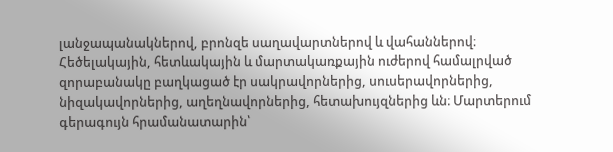լանջապանակներով, բրոնզե սաղավարտներով և վահաններով։ Հեծելակային, հետևակային և մարտակառքային ուժերով համալրված զորաբանակը բաղկացած էր սակրավորներից, սուսերավորներից, նիզակավորներից, աղեղնավորներից, հետախույզներից ևն։ Մարտերում գերագույն հրամանատարին՝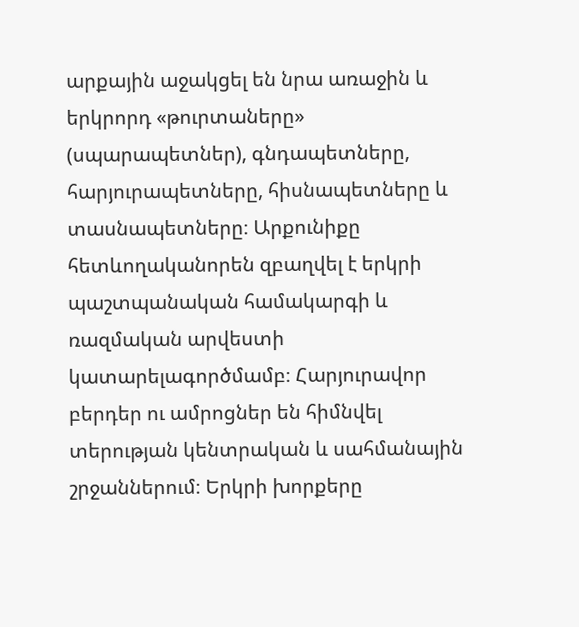արքային աջակցել են նրա առաջին և երկրորդ «թուրտաները» (սպարապետներ), գնդապետները, հարյուրապետները, հիսնապետները և տասնապետները։ Արքունիքը հետևողականորեն զբաղվել է երկրի պաշտպանական համակարգի և ռազմական արվեստի կատարելագործմամբ։ Հարյուրավոր բերդեր ու ամրոցներ են հիմնվել տերության կենտրական և սահմանային շրջաններում։ Երկրի խորքերը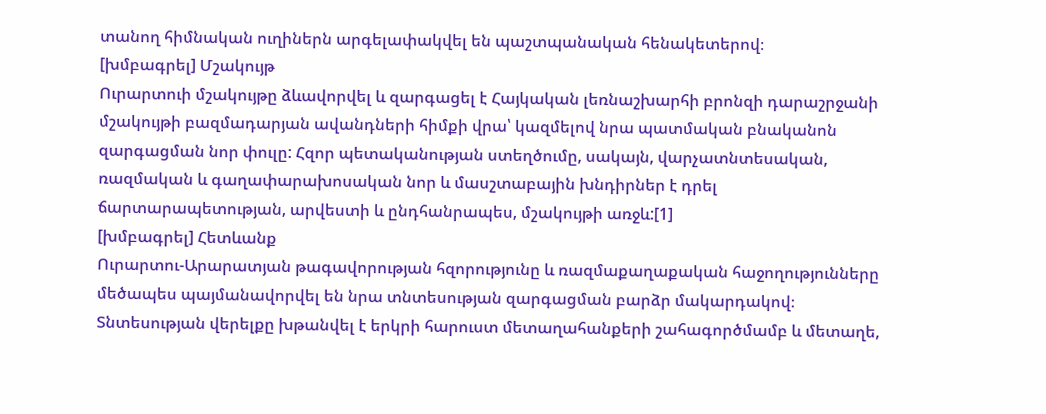տանող հիմնական ուղիներն արգելափակվել են պաշտպանական հենակետերով։
[խմբագրել] Մշակույթ
Ուրարտուի մշակույթը ձևավորվել և զարգացել է Հայկական լեռնաշխարհի բրոնզի դարաշրջանի մշակույթի բազմադարյան ավանդների հիմքի վրա՝ կազմելով նրա պատմական բնականոն զարգացման նոր փուլը: Հզոր պետականության ստեղծումը, սակայն, վարչատնտեսական, ռազմական և գաղափարախոսական նոր և մասշտաբային խնդիրներ է դրել ճարտարապետության, արվեստի և ընդհանրապես, մշակույթի առջև:[1]
[խմբագրել] Հետևանք
Ուրարտու-Արարատյան թագավորության հզորությունը և ռազմաքաղաքական հաջողությունները մեծապես պայմանավորվել են նրա տնտեսության զարգացման բարձր մակարդակով։ Տնտեսության վերելքը խթանվել է երկրի հարուստ մետաղահանքերի շահագործմամբ և մետաղե,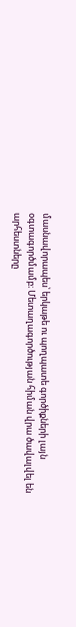մասնավորապես՝ երկաթե ու պողպատե գործիքների լայն օգտագործմամբ։ Մետաղագործության հիման վրա ծավալվել են արհեստները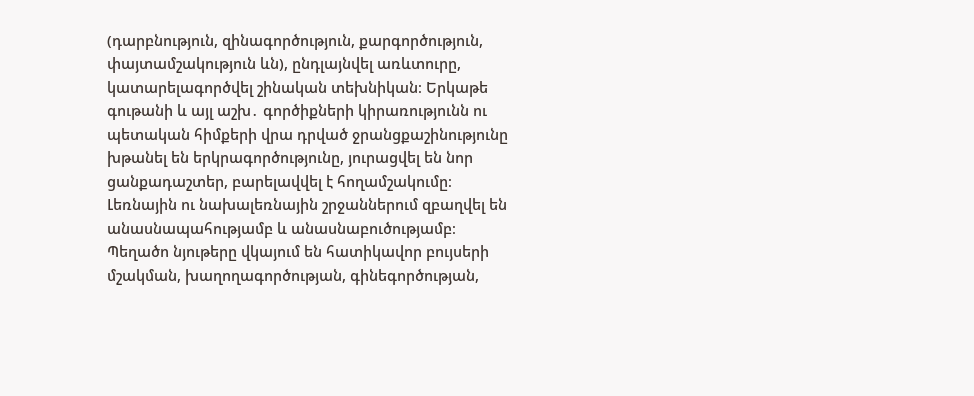(դարբնություն, զինագործություն, քարգործություն, փայտամշակություն ևն), ընդլայնվել առևտուրը, կատարելագործվել շինական տեխնիկան։ Երկաթե գութանի և այլ աշխ․ գործիքների կիրառությունն ու պետական հիմքերի վրա դրված ջրանցքաշինությունը խթանել են երկրագործությունը, յուրացվել են նոր ցանքադաշտեր, բարելավվել է հողամշակումը։ Լեռնային ու նախալեռնային շրջաններում զբաղվել են անասնապահությամբ և անասնաբուծությամբ։ Պեղածո նյութերը վկայում են հատիկավոր բույսերի մշակման, խաղողագործության, գինեգործության,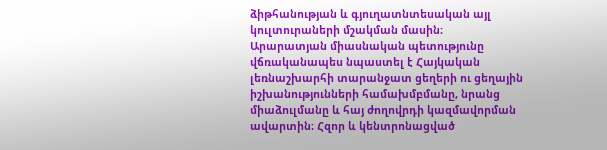ձիթհանության և գյուղատնտեսական այլ կուլտուրաների մշակման մասին։
Արարատյան միասնական պետությունը վճռականապես նպաստել է Հայկական լեռնաշխարհի տարանջատ ցեղերի ու ցեղային իշխանությունների համախմբմանը, նրանց միաձուլմանը և հայ ժողովրդի կազմավորման ավարտին։ Հզոր և կենտրոնացված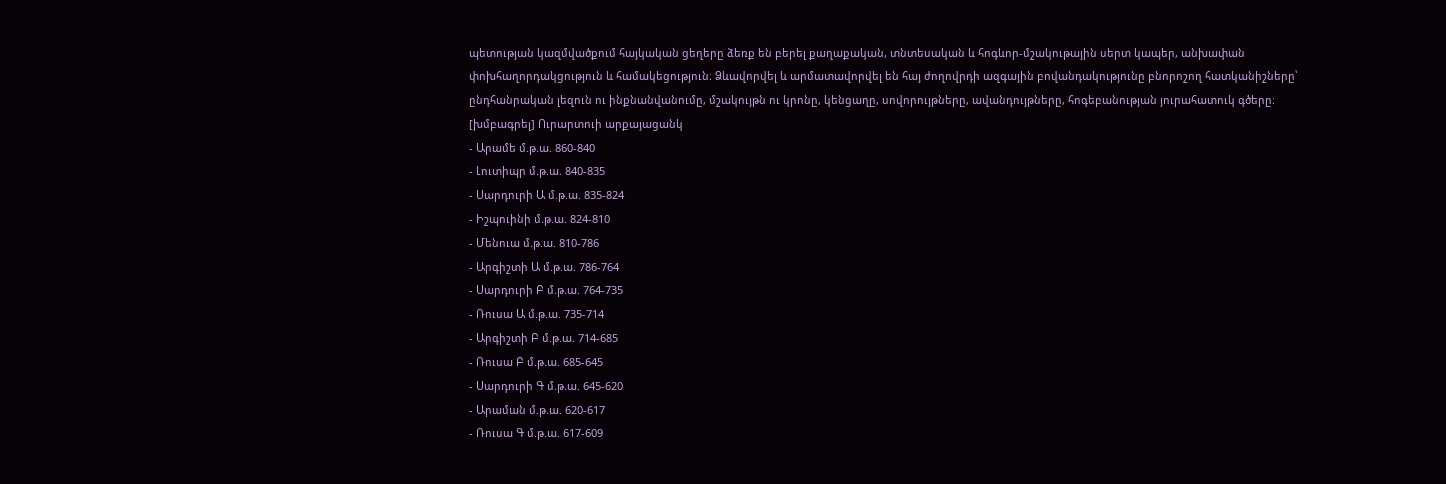պետության կազմվածքում հայկական ցեղերը ձեռք են բերել քաղաքական, տնտեսական և հոգևոր-մշակութային սերտ կապեր, անխափան փոխհաղորդակցություն և համակեցություն։ Ձևավորվել և արմատավորվել են հայ ժողովրդի ազգային բովանդակությունը բնորոշող հատկանիշները՝ ընդհանրական լեզուն ու ինքնանվանումը, մշակույթն ու կրոնը, կենցաղը, սովորույթները, ավանդույթները, հոգեբանության յուրահատուկ գծերը։
[խմբագրել] Ուրարտուի արքայացանկ
- Արամե մ.թ.ա. 860-840
- Լուտիպր մ.թ.ա. 840-835
- Սարդուրի Ա մ.թ.ա. 835-824
- Իշպուինի մ.թ.ա. 824-810
- Մենուա մ.թ.ա. 810-786
- Արգիշտի Ա մ.թ.ա. 786-764
- Սարդուրի Բ մ.թ.ա. 764-735
- Ռուսա Ա մ.թ.ա. 735-714
- Արգիշտի Բ մ.թ.ա. 714-685
- Ռուսա Բ մ.թ.ա. 685-645
- Սարդուրի Գ մ.թ.ա. 645-620
- Արաման մ.թ.ա. 620-617
- Ռուսա Գ մ.թ.ա. 617-609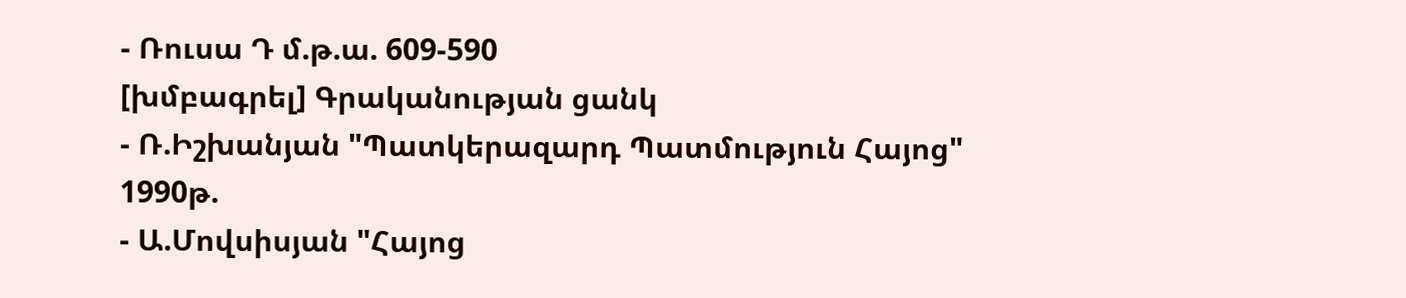- Ռուսա Դ մ.թ.ա. 609-590
[խմբագրել] Գրականության ցանկ
- Ռ.Իշխանյան "Պատկերազարդ Պատմություն Հայոց" 1990թ.
- Ա.Մովսիսյան "Հայոց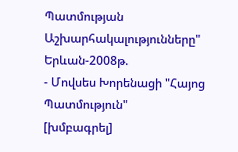Պատմության Աշխարհակալությունները" Երևան-2008թ.
- Մովսես Խորենացի "Հայոց Պատմություն"
[խմբագրել]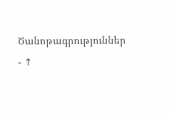Ծանոթագրություններ
- ↑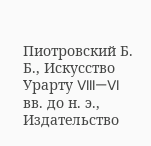Пиотровский Б. Б., Искусство Урарту VIII—VI вв. до н. э., Издательство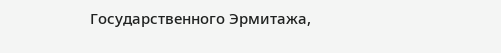Государственного Эрмитажа,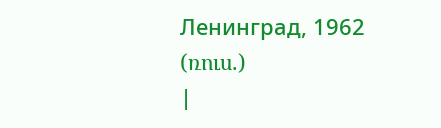Ленинград, 1962 (ռուս.)
|